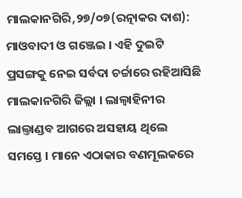ମାଲକାନଗିରି,୨୭/୦୭(ରତ୍ନାକର ଦାଶ): ମାଓବାଦୀ ଓ ଗଞ୍ଜେଇ । ଏହି ଦୁଇଟି ପ୍ରସଙ୍ଗକୁ ନେଇ ସର୍ବଦା ଚର୍ଚ୍ଚାରେ ରହିଆସିଛି ମାଲକାନଗିରି ଜିଲ୍ଲା । ଲାଲ୍ବାହିନୀର ଲାଲ୍ତାଣ୍ଡବ ଆଗରେ ଅସହାୟ ଥିଲେ ସମସ୍ତେ । ମାନେ ଏଠାକାର ବଣମୂଲକରେ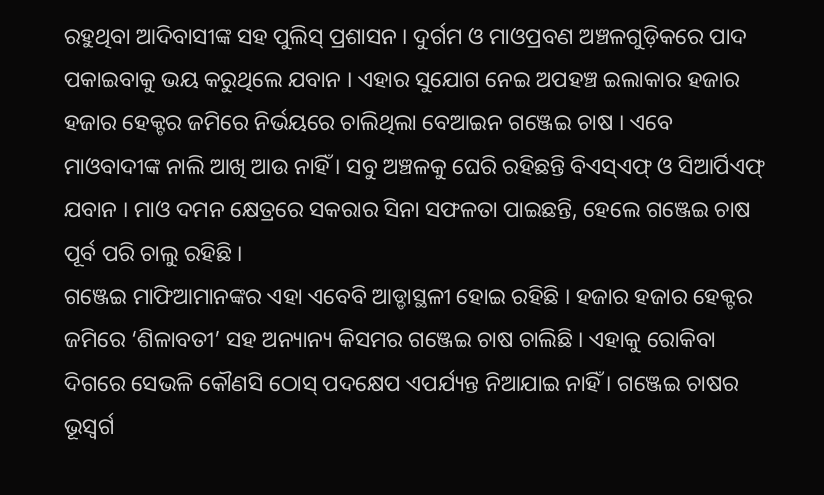ରହୁଥିବା ଆଦିବାସୀଙ୍କ ସହ ପୁଲିସ୍ ପ୍ରଶାସନ । ଦୁର୍ଗମ ଓ ମାଓପ୍ରବଣ ଅଞ୍ଚଳଗୁଡ଼ିକରେ ପାଦ ପକାଇବାକୁ ଭୟ କରୁଥିଲେ ଯବାନ । ଏହାର ସୁଯୋଗ ନେଇ ଅପହଞ୍ଚ ଇଲାକାର ହଜାର ହଜାର ହେକ୍ଟର ଜମିରେ ନିର୍ଭୟରେ ଚାଲିଥିଲା ବେଆଇନ ଗଞ୍ଜେଇ ଚାଷ । ଏବେ ମାଓବାଦୀଙ୍କ ନାଲି ଆଖି ଆଉ ନାହିଁ । ସବୁ ଅଞ୍ଚଳକୁ ଘେରି ରହିଛନ୍ତି ବିଏସ୍ଏଫ୍ ଓ ସିଆର୍ପିଏଫ୍ ଯବାନ । ମାଓ ଦମନ କ୍ଷେତ୍ରରେ ସକରାର ସିନା ସଫଳତା ପାଇଛନ୍ତି, ହେଲେ ଗଞ୍ଜେଇ ଚାଷ ପୂର୍ବ ପରି ଚାଲୁ ରହିଛି ।
ଗଞ୍ଜେଇ ମାଫିଆମାନଙ୍କର ଏହା ଏବେବି ଆଡ୍ଡାସ୍ଥଳୀ ହୋଇ ରହିଛି । ହଜାର ହଜାର ହେକ୍ଟର ଜମିରେ ‘ଶିଳାବତୀ’ ସହ ଅନ୍ୟାନ୍ୟ କିସମର ଗଞ୍ଜେଇ ଚାଷ ଚାଲିଛି । ଏହାକୁ ରୋକିବା ଦିଗରେ ସେଭଳି କୌଣସି ଠୋସ୍ ପଦକ୍ଷେପ ଏପର୍ଯ୍ୟନ୍ତ ନିଆଯାଇ ନାହିଁ । ଗଞ୍ଜେଇ ଚାଷର ଭୂସ୍ୱର୍ଗ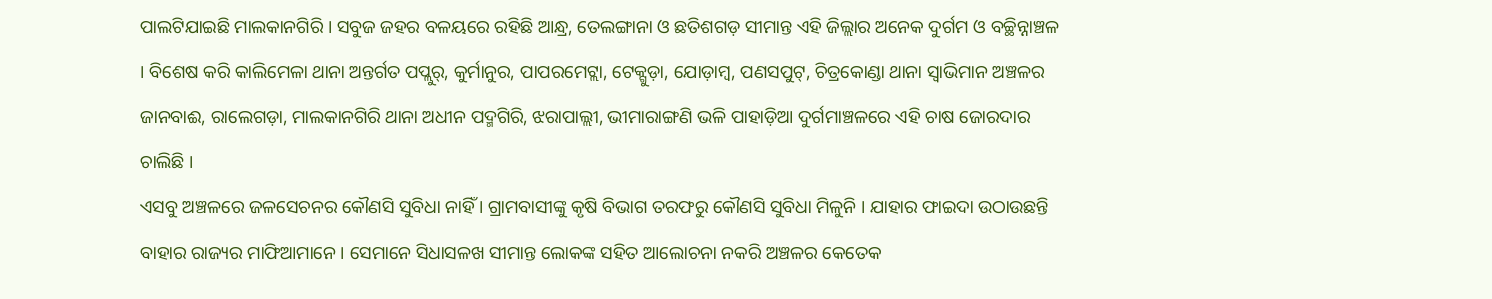ପାଲଟିଯାଇଛି ମାଲକାନଗିରି । ସବୁଜ ଜହର ବଳୟରେ ରହିଛି ଆନ୍ଧ୍ର, ତେଲଙ୍ଗାନା ଓ ଛତିଶଗଡ଼ ସୀମାନ୍ତ ଏହି ଜିଲ୍ଲାର ଅନେକ ଦୁର୍ଗମ ଓ ବଚ୍ଛିନ୍ନାଞ୍ଚଳ । ବିଶେଷ କରି କାଲିମେଳା ଥାନା ଅନ୍ତର୍ଗତ ପପ୍ଲୁର୍, କୁର୍ମାନୁର, ପାପରମେଟ୍ଲା, ଟେକ୍ଗୁଡ଼ା, ଯୋଡ଼ାମ୍ବ, ପଣସପୁଟ୍, ଚିତ୍ରକୋଣ୍ଡା ଥାନା ସ୍ୱାଭିମାନ ଅଞ୍ଚଳର ଜାନବାଈ, ରାଲେଗଡ଼ା, ମାଲକାନଗିରି ଥାନା ଅଧୀନ ପଦ୍ମଗିରି, ଝରାପାଲ୍ଲୀ, ଭୀମାରାଙ୍ଗଣି ଭଳି ପାହାଡ଼ିଆ ଦୁର୍ଗମାଞ୍ଚଳରେ ଏହି ଚାଷ ଜୋରଦାର ଚାଲିଛି ।
ଏସବୁ ଅଞ୍ଚଳରେ ଜଳସେଚନର କୌଣସି ସୁବିଧା ନାହିଁ । ଗ୍ରାମବାସୀଙ୍କୁ କୃଷି ବିଭାଗ ତରଫରୁ କୌଣସି ସୁବିଧା ମିଳୁନି । ଯାହାର ଫାଇଦା ଉଠାଉଛନ୍ତି ବାହାର ରାଜ୍ୟର ମାଫିଆମାନେ । ସେମାନେ ସିଧାସଳଖ ସୀମାନ୍ତ ଲୋକଙ୍କ ସହିତ ଆଲୋଚନା ନକରି ଅଞ୍ଚଳର କେତେକ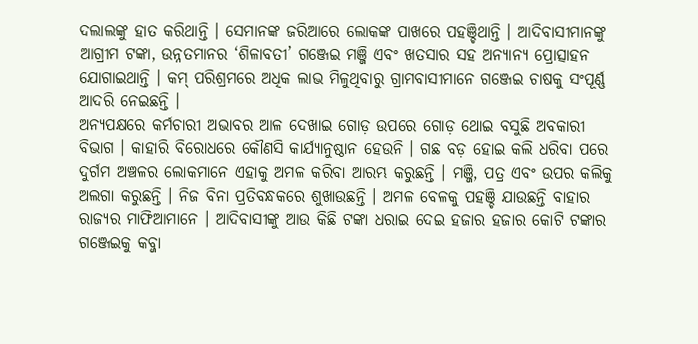ଦଲାଲଙ୍କୁ ହାତ କରିଥାନ୍ତି । ସେମାନଙ୍କ ଜରିଆରେ ଲୋକଙ୍କ ପାଖରେ ପହଞ୍ଚିଥାନ୍ତି । ଆଦିବାସୀମାନଙ୍କୁ ଆଗ୍ରୀମ ଟଙ୍କା, ଉନ୍ନତମାନର ‘ଶିଳାବତୀ’ ଗଞ୍ଜେଇ ମଞ୍ଜି ଏବଂ ଖତସାର ସହ ଅନ୍ୟାନ୍ୟ ପ୍ରୋତ୍ସାହନ ଯୋଗାଇଥାନ୍ତି । କମ୍ ପରିଶ୍ରମରେ ଅଧିକ ଲାଭ ମିଳୁଥିବାରୁ ଗ୍ରାମବାସୀମାନେ ଗଞ୍ଜେଇ ଚାଷକୁ ସଂପୂର୍ଣ୍ଣ ଆଦରି ନେଇଛନ୍ତି ।
ଅନ୍ୟପକ୍ଷରେ କର୍ମଚାରୀ ଅଭାବର ଆଳ ଦେଖାଇ ଗୋଡ଼ ଉପରେ ଗୋଡ଼ ଥୋଇ ବସୁଛି ଅବକାରୀ ବିଭାଗ । କାହାରି ବିରୋଧରେ କୌଣସି କାର୍ଯ୍ୟାନୁଷ୍ଠାନ ହେଉନି । ଗଛ ବଡ଼ ହୋଇ କଲି ଧରିବା ପରେ ଦୁର୍ଗମ ଅଞ୍ଚଳର ଲୋକମାନେ ଏହାକୁ ଅମଳ କରିବା ଆରମ୍ଭ କରୁଛନ୍ତି । ମଞ୍ଜି, ପତ୍ର ଏବଂ ଉପର କଲିକୁ ଅଲଗା କରୁଛନ୍ତି । ନିଜ ବିନା ପ୍ରତିବନ୍ଧକରେ ଶୁଖାଉଛନ୍ତି । ଅମଳ ବେଳକୁ ପହଞ୍ଚି ଯାଉଛନ୍ତି ବାହାର ରାଜ୍ୟର ମାଫିଆମାନେ । ଆଦିବାସୀଙ୍କୁ ଆଉ କିଛି ଟଙ୍କା ଧରାଇ ଦେଇ ହଜାର ହଜାର କୋଟି ଟଙ୍କାର ଗଞ୍ଜେଇକୁ କବ୍ଜା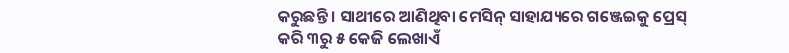କରୁଛନ୍ତି । ସାଥୀରେ ଆଣିଥିବା ମେସିନ୍ ସାହାଯ୍ୟରେ ଗଞ୍ଜେଇକୁ ପ୍ରେସ୍ କରି ୩ରୁ ୫ କେଜି ଲେଖାଏଁ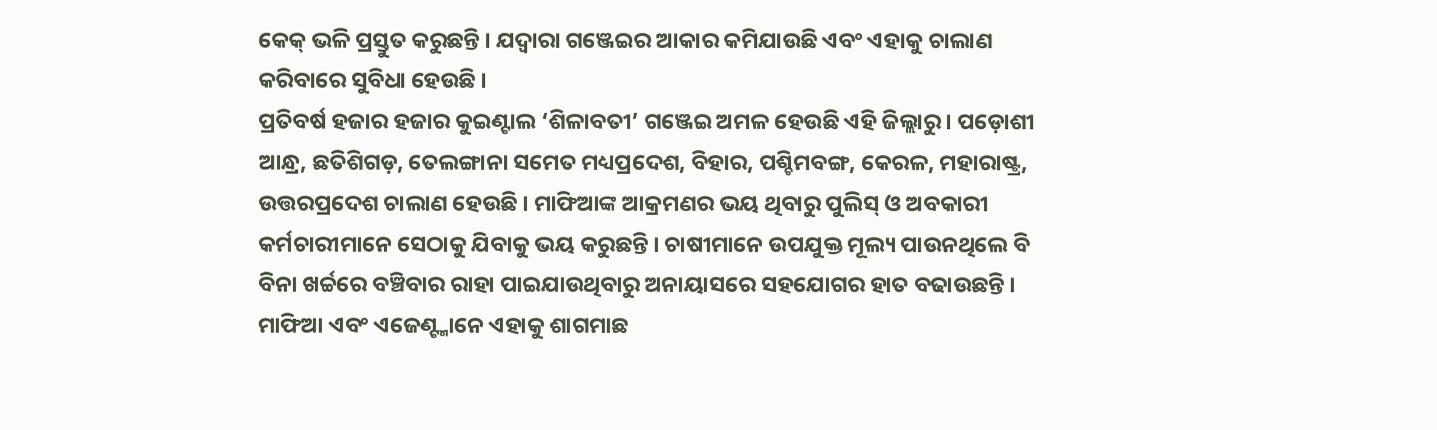କେକ୍ ଭଳି ପ୍ରସ୍ତୁତ କରୁଛନ୍ତି । ଯଦ୍ୱାରା ଗଞ୍ଜେଇର ଆକାର କମିଯାଉଛି ଏବଂ ଏହାକୁ ଚାଲାଣ କରିବାରେ ସୁବିଧା ହେଉଛି ।
ପ୍ରତିବର୍ଷ ହଜାର ହଜାର କୁଇଣ୍ଟାଲ ‘ଶିଳାବତୀ’ ଗଞ୍ଜେଇ ଅମଳ ହେଉଛି ଏହି ଜିଲ୍ଲାରୁ । ପଡ଼ୋଶୀ ଆନ୍ଧ୍ର, ଛତିଶିଗଡ଼, ତେଲଙ୍ଗାନା ସମେତ ମଧ୍ୟପ୍ରଦେଶ, ବିହାର, ପଶ୍ଚିମବଙ୍ଗ, କେରଳ, ମହାରାଷ୍ଟ୍ର, ଉତ୍ତରପ୍ରଦେଶ ଚାଲାଣ ହେଉଛି । ମାଫିଆଙ୍କ ଆକ୍ରମଣର ଭୟ ଥିବାରୁ ପୁଲିସ୍ ଓ ଅବକାରୀ କର୍ମଚାରୀମାନେ ସେଠାକୁ ଯିବାକୁ ଭୟ କରୁଛନ୍ତି । ଚାଷୀମାନେ ଉପଯୁକ୍ତ ମୂଲ୍ୟ ପାଉନଥିଲେ ବି ବିନା ଖର୍ଚ୍ଚରେ ବଞ୍ଚିବାର ରାହା ପାଇଯାଉଥିବାରୁ ଅନାୟାସରେ ସହଯୋଗର ହାତ ବଢାଉଛନ୍ତି । ମାଫିଆ ଏବଂ ଏଜେଣ୍ଟ୍ମାନେ ଏହାକୁ ଶାଗମାଛ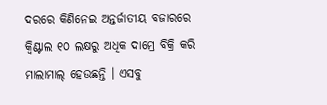ଦରରେ କିଣିନେଇ ଅନ୍ତର୍ଜାତୀୟ ବଜାରରେ କ୍ୱିଣ୍ଟାଲ ୧୦ ଲକ୍ଷରୁ ଅଧିକ ଦାମ୍ରେ ବିକ୍ରି କରି ମାଲାମାଲ୍ ହେଉଛନ୍ତି । ଏସବୁ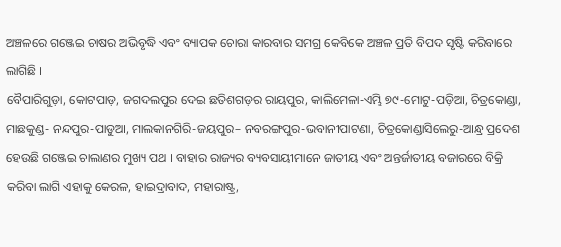ଅଞ୍ଚଳରେ ଗଞ୍ଜେଇ ଚାଷର ଅଭିବୃଦ୍ଧି ଏବଂ ବ୍ୟାପକ ଚୋରା କାରବାର ସମଗ୍ର କେବିକେ ଅଞ୍ଚଳ ପ୍ରତି ବିପଦ ସୃଷ୍ଟି କରିବାରେ ଲାଗିଛି ।
ବୈପାରିଗୁଡ଼ା, କୋଟପାଡ଼, ଜଗଦଲପୁର ଦେଇ ଛତିଶଗଡ଼ର ରାୟପୁର, କାଲିମେଳା-ଏମ୍ଭି ୭୯-ମୋଟୁ-ପଡ଼ିଆ, ଚିତ୍ରକୋଣ୍ଡା, ମାଛକୁଣ୍ଡ- ନନ୍ଦପୁର-ପାଡୁଆ, ମାଲକାନଗିରି-ଜୟପୁର– ନବରଙ୍ଗପୁର-ଭବାନୀପାଟଣା, ଚିତ୍ରକୋଣ୍ଡାସିଲେରୁ-ଆନ୍ଧ୍ର ପ୍ରଦେଶ ହେଉଛି ଗଞ୍ଜେଇ ଚାଲାଣର ମୁଖ୍ୟ ପଥ । ବାହାର ରାଜ୍ୟର ବ୍ୟବସାୟୀମାନେ ଜାତୀୟ ଏବଂ ଅନ୍ତର୍ଜାତୀୟ ବଜାରରେ ବିକ୍ରି କରିବା ଲାଗି ଏହାକୁ କେରଳ, ହାଇଦ୍ରାବାଦ, ମହାରାଷ୍ଟ୍ର,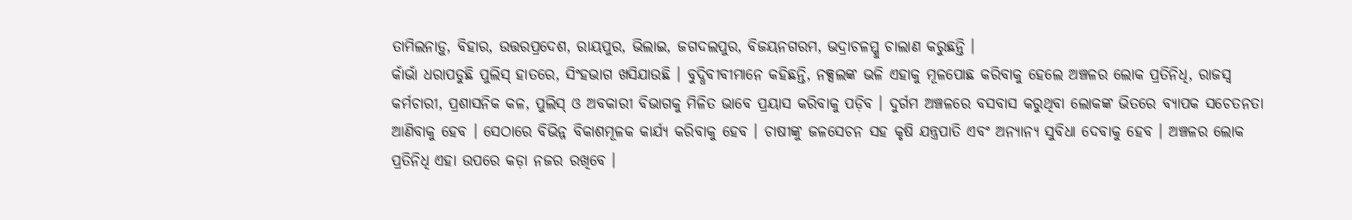ତାମିଲନାଡ଼ୁ, ବିହାର, ଉତ୍ତରପ୍ରଦେଶ, ରାୟପୁର, ଭିଲାଇ, ଜଗଦଲପୁର, ବିଜୟନଗରମ, ଭଦ୍ରାଚଳମ୍କୁ ଚାଲାଣ କରୁଛନ୍ତି ।
କାଁଭାଁ ଧରାପଡୁଛି ପୁଲିସ୍ ହାତରେ, ସିଂହଭାଗ ଖସିଯାଉଛି । ବୁଦ୍ଧିବୀବୀମାନେ କହିଛନ୍ତି, ନକ୍ସଲଙ୍କ ଭଳି ଏହାକୁ ମୂଳପୋଛ କରିବାକୁ ହେଲେ ଅଞ୍ଚଳର ଲୋକ ପ୍ରତିନିଧି, ରାଜସ୍ୱ କର୍ମଚାରୀ, ପ୍ରଶାସନିକ କଳ, ପୁଲିସ୍ ଓ ଅବକାରୀ ବିଭାଗକୁ ମିଳିତ ଭାବେ ପ୍ରୟାସ କରିବାକୁ ପଡ଼ିବ । ଦୁର୍ଗମ ଅଞ୍ଚଳରେ ବସବାସ କରୁଥିବା ଲୋକଙ୍କ ଭିତରେ ବ୍ୟାପକ ସଚେତନତା ଆଣିବାକୁ ହେବ । ସେଠାରେ ବିଭିନ୍ନ ବିକାଶମୂଳକ କାର୍ଯ୍ୟ କରିବାକୁ ହେବ । ଚାଷୀଙ୍କୁ ଜଳସେଚନ ସହ କୃଷି ଯନ୍ତ୍ରପାତି ଏବଂ ଅନ୍ୟାନ୍ୟ ସୁବିଧା ଦେବାକୁ ହେବ । ଅଞ୍ଚଳର ଲୋକ ପ୍ରତିନିଧି ଏହା ଉପରେ କଡ଼ା ନଜର ରଖିବେ ।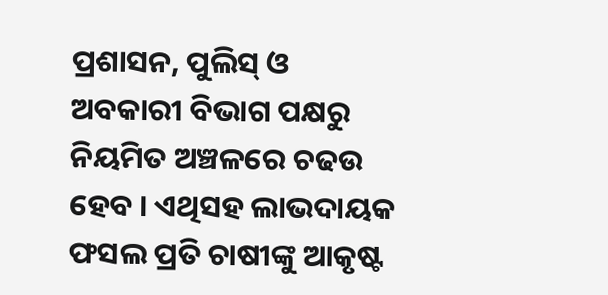ପ୍ରଶାସନ, ପୁଲିସ୍ ଓ ଅବକାରୀ ବିଭାଗ ପକ୍ଷରୁ ନିୟମିତ ଅଞ୍ଚଳରେ ଚଢଉ ହେବ । ଏଥିସହ ଲାଭଦାୟକ ଫସଲ ପ୍ରତି ଚାଷୀଙ୍କୁ ଆକୃଷ୍ଟ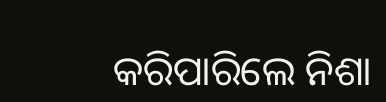କରିପାରିଲେ ନିଶା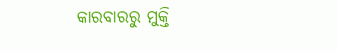କାରବାରରୁ ମୁକ୍ତି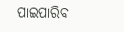ପାଇପାରିବ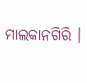ମାଲକାନଗିରି ।